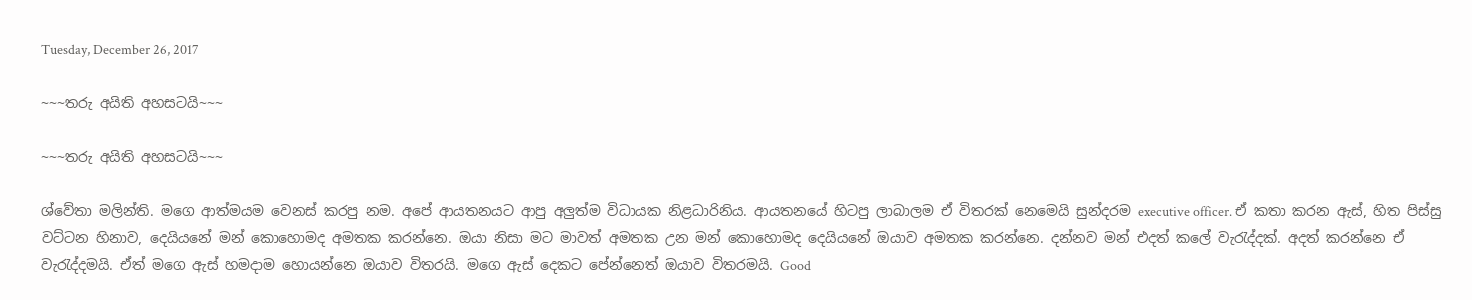Tuesday, December 26, 2017

~~~තරු අයිති අහසටයි~~~

~~~තරු අයිති අහසටයි~~~

ශ්වේතා මලින්ති. මගෙ ආත්මයම වෙනස් කරපු නම. අපේ ආයතනයට ආපු අලුත්ම විධායක නිළධාරිනිය. ආයතනයේ හිටපු ලාබාලම ඒ විතරක් නෙමෙයි සුන්දරම executive officer. ඒ කතා කරන ඇස්, හිත පිස්සු වට්ටන හිනාව, දෙයියනේ මන් කොහොමද අමතක කරන්නෙ. ඔයා නිසා මට මාවත් අමතක උන මන් කොහොමද දෙයියනේ ඔයාව අමතක කරන්නෙ. දන්නව මන් එදත් කලේ වැරැද්දක්. අදත් කරන්නෙ ඒ වැරැද්දමයි. ඒත් මගෙ ඇස් හමදාම හොයන්නෙ ඔයාව විතරයි. මගෙ ඇස් දෙකට පේන්නෙත් ඔයාව විතරමයි. Good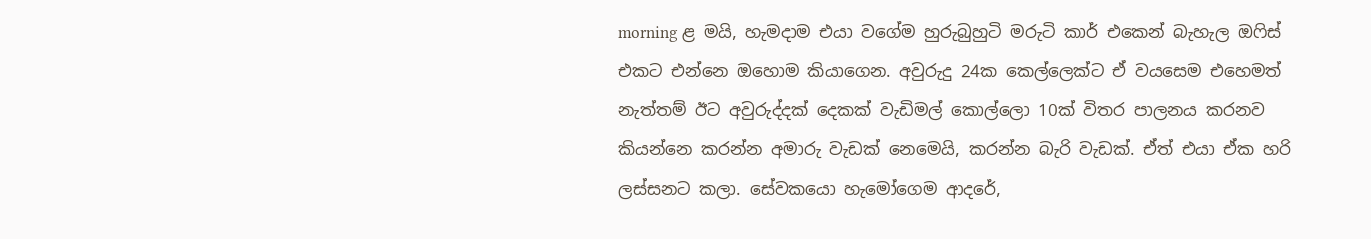morning ළ මයි, හැමදාම එයා වගේම හුරුබුහුටි මරුටි කාර් එකෙන් බැහැල ඔෆිස් එකට එන්නෙ ඔහොම කියාගෙන. අවුරුදු 24ක කෙල්ලෙක්ට ඒ වයසෙම එහෙමත් නැත්තම් ඊට අවුරුද්දක් දෙකක් වැඩිමල් කොල්ලො 10ක් විතර පාලනය කරනව කියන්නෙ කරන්න අමාරු වැඩක් නෙමෙයි, කරන්න බැරි වැඩක්. ඒත් එයා ඒක හරි ලස්සනට කලා. සේවකයො හැමෝගෙම ආදරේ,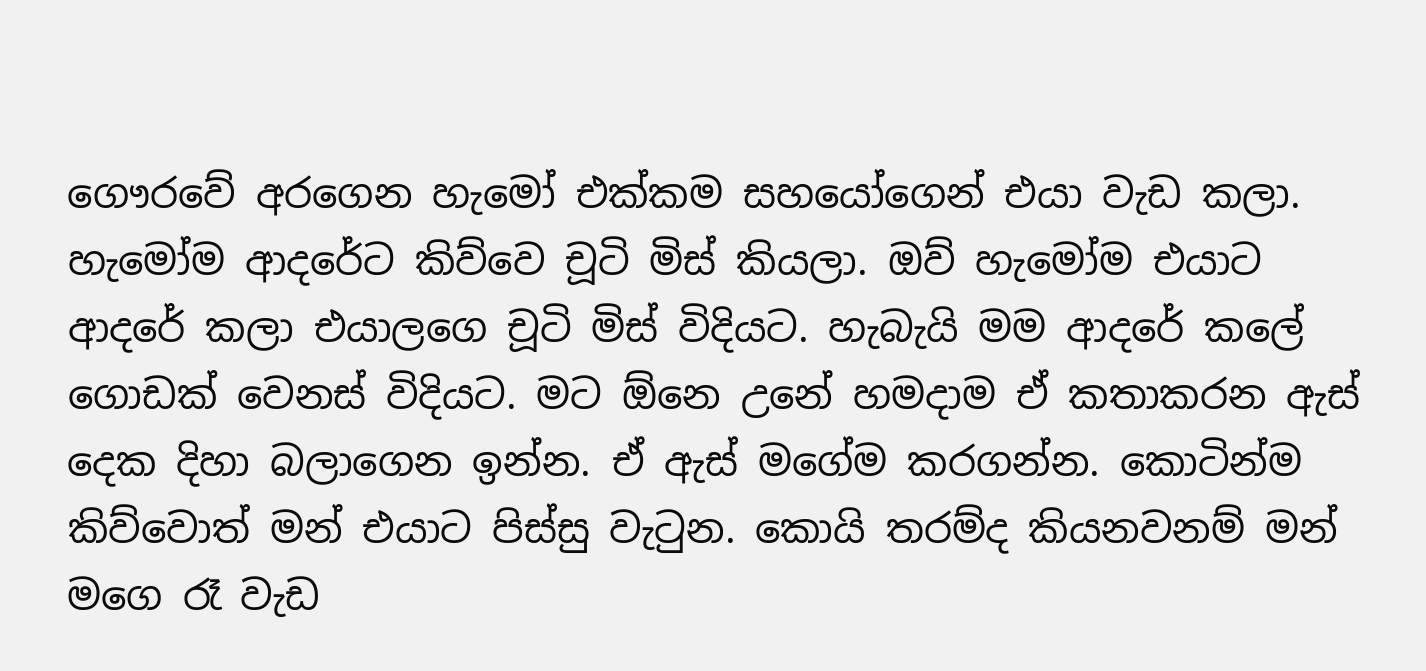ගෞරවේ අරගෙන හැමෝ එක්කම සහයෝගෙන් එයා වැඩ කලා. හැමෝම ආදරේට කිව්වෙ චූටි මිස් කියලා. ඔව් හැමෝම එයාට ආදරේ කලා එයාලගෙ චූටි මිස් විදියට. හැබැයි මම ආදරේ කලේ ගොඩක් වෙනස් විදියට. මට ඕනෙ උනේ හමදාම ඒ කතාකරන ඇස් දෙක දිහා බලාගෙන ඉන්න. ඒ ඇස් මගේම කරගන්න. කොටින්ම කිව්වොත් මන් එයාට පිස්සු වැටුන. කොයි තරම්ද කියනවනම් මන් මගෙ රෑ වැඩ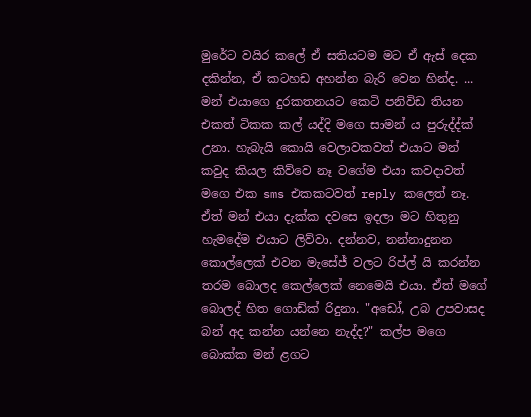මුරේට වයිර කලේ ඒ සතියටම මට ඒ ඇස් දෙක දකින්න, ඒ කටහඩ අහන්න බැරි වෙන හින්ද. ... මන් එයාගෙ දුරකතනයට කෙටි පනිවිඩ තියන එකත් ටිකක කල් යද්දි මගෙ සාමන් ය පුරුද්ද්ක් උනා. හැබැයි කොයි වෙලාවකවත් එයාට මන් කවුද කියල කිව්වෙ නෑ වගේම එයා කවදාවත් මගෙ එක sms එකකටවත් reply කලෙත් නෑ. ඒත් මන් එයා දැක්ක දවසෙ ඉදලා මට හිතුනු හැමදේම එයාට ලිව්වා. දන්නව, නන්නාදුනන කොල්ලෙක් එවන මැසේජ් වලට රිප්ල් යි කරන්න තරම බොලද කෙල්ලෙක් නෙමෙයි එයා. ඒත් මගේ බොලද් හිත ගොඩ්ක් රිදුනා. "අඩෝ, උබ උපවාසද බන් අද කන්න යන්නෙ නැද්ද?" කල්ප මගෙ බොක්ක මන් ළගට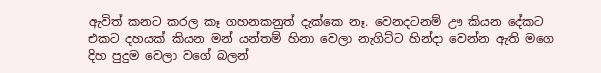ඇවිත් කනට කරල කෑ ගහනකනුත් දැක්කෙ නෑ. වෙනදටනම් ඌ කියන දේකට එකට දහයක් කියන මන් යන්තම් හිනා වෙලා නැගිට්ට හින්දා වෙන්න ඇති මගෙ දිහ පුදුම වෙලා වගේ බලන්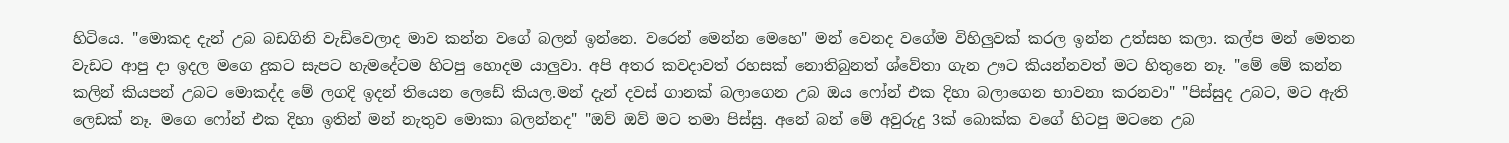හිටියෙ. "මොකද දැන් උබ බඩගිනි වැඩිවෙලාද මාව කන්න වගේ බලන් ඉන්නෙ. වරෙන් මෙන්න මෙහෙ" මන් වෙනද වගේම විහිලුවක් කරල ඉන්න උත්සහ කලා. කල්ප මන් මෙතන වැඩට ආපු දා ඉදල මගෙ දුකට සැපට හැමදේටම හිටපු හොදම යාලුවා. අපි අතර කවදාවත් රහසක් නොතිබුනත් ශ්වේතා ගැන ඌට කියන්නවත් මට හිතුනෙ නෑ. "මේ මේ කන්න කලින් කියපන් උබට මොකද්ද මේ ලගදි ඉදන් තියෙන ලෙඩේ කියල.මන් දැන් දවස් ගානක් බලාගෙන උබ ඔය ෆෝන් එක දිහා බලාගෙන භාවනා කරනවා" "පිස්සුද උබට, මට ඇති ලෙඩක් නෑ. මගෙ ෆෝන් එක දිහා ඉතින් මන් නැතුව මොකා බලන්නද" "ඔව් ඔව් මට තමා පිස්සු. අනේ බන් මේ අවුරුදු 3ක් බොක්ක වගේ හිටපු මටනෙ උබ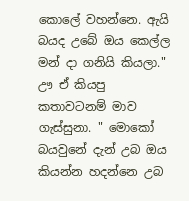කොලේ වහන්නෙ. ඇයි බයද උබේ ඔය කෙල්ල මන් දා ගනියි කියලා." ඌ ඒ කියපු කතාවටනම් මාව ගැස්සුනා. " මොකෝ බයවුනේ දැන් උබ ඔය කියන්න හදන්නෙ උබ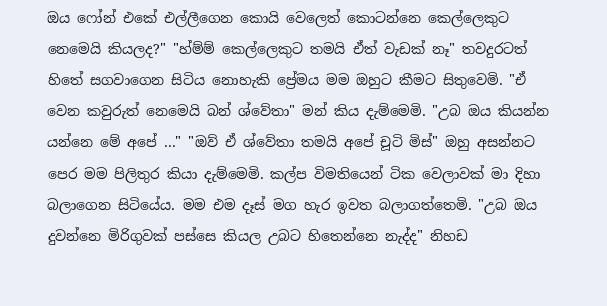ඔය ෆෝන් එකේ එල්ලීගෙන කොයි වෙලෙත් කොටන්නෙ කෙල්ලෙකුට නෙමෙයි කියලද?" "හ්ම්ම් කෙල්ලෙකුට තමයි ඒත් වැඩක් නෑ" තවදුරටත් හිතේ සගවාගෙන සිටිය නොහැකි ප්‍රේමය මම ඔහුට කීමට සිතුවෙමි. "ඒ වෙන කවුරුත් නෙමෙයි බන් ශ්වේතා" මන් කිය දැම්මෙමි. "උබ ඔය කියන්න යන්නෙ මේ අපේ ..." "ඔව් ඒ ශ්වේතා තමයි අපේ චූටි මිස්" ඔහු අසන්නට පෙර මම පිලිතුර කියා දැම්මෙමි. කල්ප විමතියෙන් ටික වෙලාවක් මා දිහා බලාගෙන සිටියේය. මම එම දෑස් මග හැර ඉවත බලාගත්තෙමි. "උබ ඔය දුවන්නෙ මිරිගුවක් පස්සෙ කියල උබට හිතෙන්නෙ නැද්ද" නිහඩ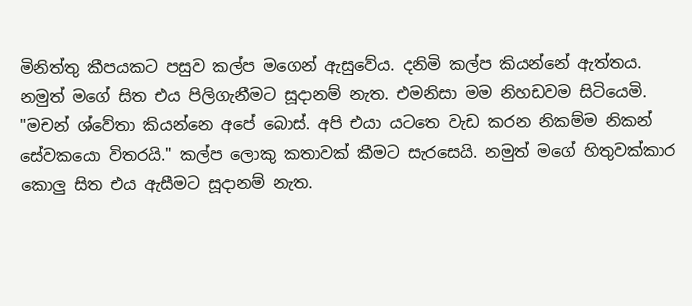මිනිත්තු කීපයකට පසුව කල්ප මගෙන් ඇසුවේය. දනිමි කල්ප කියන්නේ ඇත්තය. නමුත් මගේ සිත එය පිලිගැනීමට සූදානම් නැත. එමනිසා මම නිහඩවම සිටියෙමි. "මචන් ශ්වේතා කියන්නෙ අපේ බොස්. අපි එයා යටතෙ වැඩ කරන නිකම්ම නිකන් සේවකයො විතරයි." කල්ප ලොකු කතාවක් කීමට සැරසෙයි. නමුත් මගේ හිතුවක්කාර කොලු සිත එය ඇසීමට සූදානම් නැත.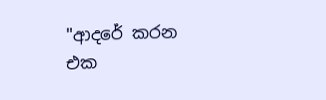"ආදරේ කරන එක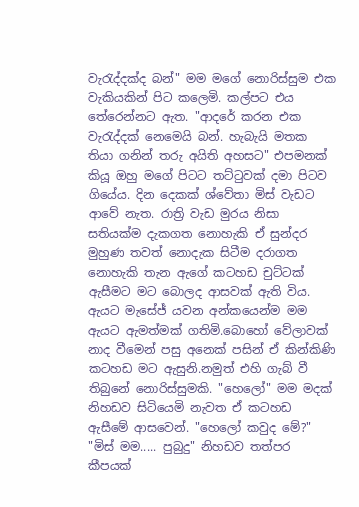වැරැද්දක්ද බන්" මම මගේ නොරිස්සුම එක වැකියකින් පිට කලෙමි. කල්පට එය තේරෙන්නට ඇත. "ආදරේ කරන එක වැරැද්දක් නෙමෙයි බන්. හැබැයි මතක තියා ගනින් තරු අයිති අහසට" එපමනක් කියූ ඔහු මගේ පිටට තට්ටුවක් දමා පිටව ගියේය. දින දෙකක් ශ්වේතා මිස් වැඩට ආවේ නැත. රාත්‍රි වැඩ මුරය නිසා සතියක්ම දැකගත නොහැකි ඒ සුන්දර මුහුණ තවත් නොදැක සිටීම දරාගත නොහැකි තැන ඇගේ කටහඩ චුට්ටක් ඇසීමට මට බොලද ආසවක් ඇති විය. ඇයට මැසේජ් යවන අන්කයෙන්ම මම ඇයට ඇමත්මක් ගතිමි.බොහෝ වේලාවක් නාද වීමෙන් පසු අනෙක් පසින් ඒ කින්කිණි කටහඩ මට ඇසුනි.නමුත් එහි ගැබ් වී තිබුනේ නොරිස්සුමකි. "හෙලෝ" මම මදක් නිහඩව සිටියෙමි නැවත ඒ කටහඩ ඇසීමේ ආසවෙන්. "හෙලෝ කවුද මේ?" "මිස් මම..... පුබුදු" නිහඩව තත්පර කීපයක්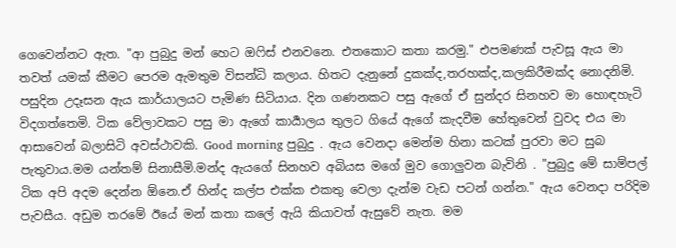ගෙවෙන්නට ඇත. "ආ පුබුදු මන් හෙට ඔෆිස් එනවනෙ. එතකොට කතා කරමු." එපමණක් පැවසූ ඇය මා තවත් යමක් කීමට පෙරම ඇමතුම විසන්ධි කලාය. හිතට දැනුනේ දුකක්ද,තරහක්ද,කලකිරීමක්ද නොදනිමි. පසුදින උදෑසන ඇය කාර්යාලයට පැමිණ සිටියාය. දින ගණනකට පසු ඇගේ ඒ සුන්දර සිනහව මා හොඳහැටි විදගත්තෙමි. ටික වේලාවකට පසු මා ඇගේ කාර්‍යාලය තුලට ගියේ ඇගේ කැදවීම හේතුවෙන් වුවද එය මා ආසාවෙන් බලාසිටි අවස්ථාවකි. Good morning පුබුදු . ඇය වෙනදා මෙන්ම හිනා කටක් පුරවා මට සුබ පැතුවාය.මම යන්තම් සිනාසීමි.මන්ද ඇයගේ සිනහව අබියස මගේ මුව ගොලුවන බැවිනි . "පුබුදු මේ සාම්පල් ටික අපි අදම දෙන්න ඕනෙ.ඒ හින්ද කල්ප එක්ක එකතු වෙලා දැන්ම වැඩ පටන් ගන්න." ඇය වෙනදා පරිදිම පැවසීය. අඩුම තරමේ ඊයේ මන් කතා කලේ ඇයි කියාවත් ඇසුවේ නැත. මම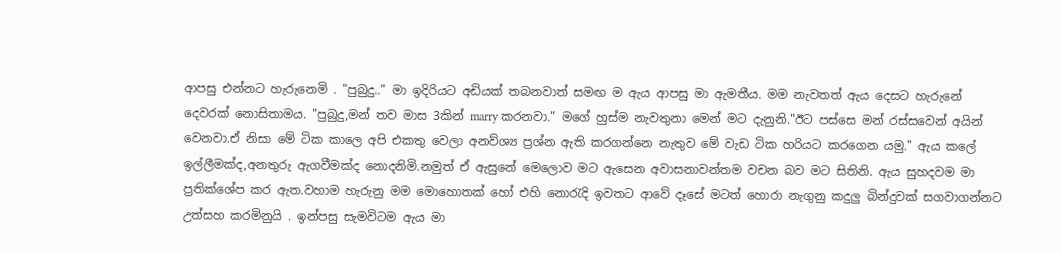ආපසු එන්නට හැරුනෙමි . "පුබුදු.." මා ඉදිරියට අඩියක් තබනවාත් සමඟ ම ඇය ආපසු මා ඇමතීය. මම නැවතත් ඇය දෙසට හැරුනේ දෙවරක් නොසිතාමය. "පුබුදු,මන් තව මාස 3කින් marry කරනවා." මගේ හුස්ම නැවතුනා මෙන් මට දැනුනි."ඊට පස්සෙ මන් රස්සවෙන් අයින් වෙනවා.ඒ නිසා මේ ටික කාලෙ අපි එකතු වෙලා අනව්ශ්‍ය ප්‍රශ්න ඇති කරගන්නෙ නැතුව මේ වැඩ ටික හරියට කරගෙන යමු." ඇය කලේ ඉල්ලීමක්ද,අනතුරු ඇගවීමක්ද නොදනිමි.නමුත් ඒ ඇසුනේ මෙලොව මට ඇසෙන අවාසනාවන්තම වචන බව මට සිතිනි. ඇය සුහදවම මා ප්‍රතික්ශේප කර ඇත.වහාම හැරුනු මම මොහොතක් හෝ එහි නොරැදි ඉවතට ආවේ දෑසේ මටත් හොරා නැගුනු කදුලු බින්දුවක් සගවාගන්නට උත්සහ කරමිනුයි . ඉන්පසු සැමවිටම ඇය මා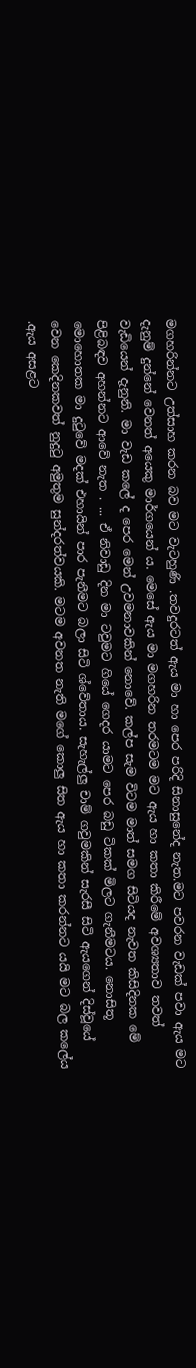මගහරින්නට උත්සාහ කරන බව මට වැටහුණි .තවදුරටත් ඇය මා හා පෙර පරිදි සිනාසුනේද නැත.මට පවරන වැඩක් පවා ඇය මට දැනුම් දුන්නේ වෙනත් අයෙකු මාර්ගයෙන් ය. මෙසේ ඇය මා මගහරින තරමටම මට ඇය හා කතා කිරීමේ අවශ්‍යතාව තවත් වැඩියෙන් දැනුනි. මා වැඩ කලේ ද පෙර මෙන් උවමනාවකින් නොවේ. කල්ප සැම විටම මාත් සමග සිටියද නැවත කිසිදිනක මේ පිළිබඳව අහන්නට ආවේ නැත . ... ඒ නිවාඩු දින මා ටවුමට ගියේ ගෙදර යාමට පෙර බඩු ටිකක් මිලට ගැනීමටය. නොසිතූ මොහොතක මා දුටුවේ මදක් එහායින් පාර පැනීමට බලා සිටි ශ්වේතාය. සැහැල්ලු චාම් ගවුමකින් සැරසී සිටි ඇයගෙන් දිස්වූයේ වෙන කෙදිනකවත් නුදුටු අමුතුම සුන්දරත්වයකි. මටම අවනත නැති මගේ කොලු සිත ඇය හා කතා කරන්නට යයි මට බල කලේය .ඇය අසළට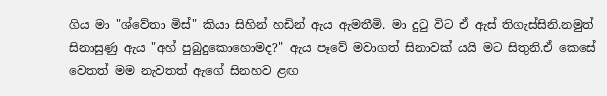ගිය මා "ශ්වේතා මිස්" කියා සිහින් හඩින් ඇය ඇමතීමි. මා දුටු විට ඒ ඇස් තිගැස්සිනි.නමුත් සිනාසුණු ඇය "අහ් පුබුදුකොහොමද?" ඇය පෑවේ මවාගත් සිනාවක් යයි මට සිතුනි.ඒ කෙසේ වෙතත් මම නැවතත් ඇගේ සිනහව ළඟ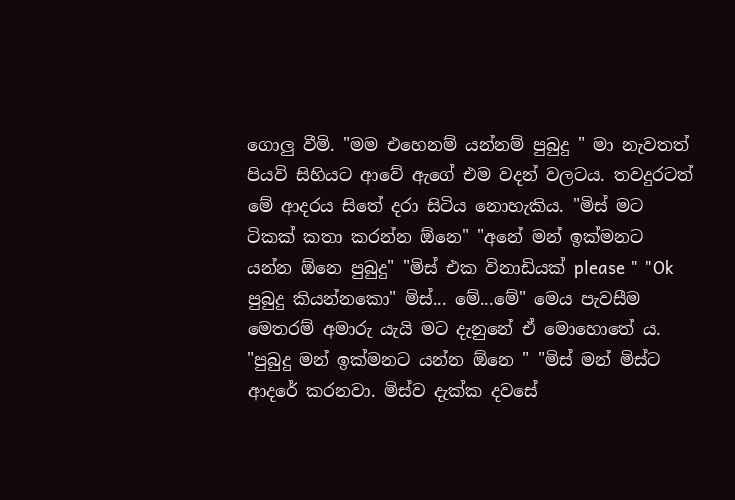ගොලු වීමි. "මම එහෙනම් යන්නම් පුබුදු " මා නැවතත් පියවි සිහියට ආවේ ඇගේ එම වදන් වලටය. තවදුරටත් මේ ආදරය සිතේ දරා සිටිය නොහැකිය. "මිස් මට ටිකක් කතා කරන්න ඕනෙ" "අනේ මන් ඉක්මනට යන්න ඕනෙ පුබුදු" "මිස් එක විනාඩියක් please " "Ok පුබුදු කියන්නකො" මිස්... මේ...මේ" මෙය පැවසීම මෙතරම් අමාරු යැයි මට දැනුනේ ඒ මොහොතේ ය. "පුබුදු මන් ඉක්මනට යන්න ඕනෙ " "මිස් මන් මිස්ට ආදරේ කරනවා. මිස්ව දැක්ක දවසේ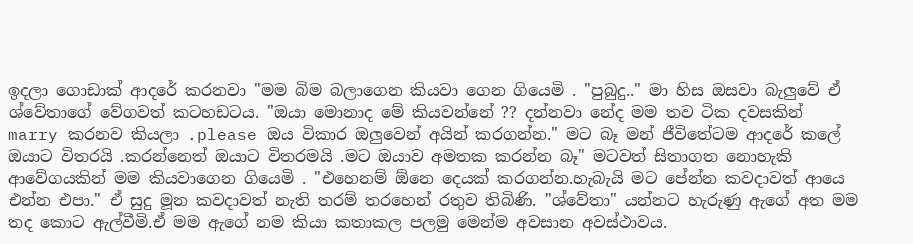ඉදලා ගොඩාක් ආදරේ කරනවා "මම බිම බලාගෙන කියවා ගෙන ගියෙමි . "පුබුදු.." මා හිස ඔසවා බැලුවේ ඒ ශ්වේතාගේ වේගවත් කටහඩටය. "ඔයා මොනාද මේ කියවන්නේ ?? දන්නවා නේද මම තව ටික දවසකින් marry කරනව කියලා .please ඔය විකාර ඔලුවෙන් අයින් කරගන්න." මට බෑ මන් ජීවිතේටම ආදරේ කලේ ඔයාට විතරයි .කරන්නෙත් ඔයාට විතරමයි .මට ඔයාව අමතක කරන්න බෑ" මටවත් සිතාගත නොහැකි ආවේගයකින් මම කියවාගෙන ගියෙමි . "එහෙනම් ඕනෙ දෙයක් කරගන්න.හැබැයි මට පේන්න කවදාවත් ආයෙ එන්න එපා." ඒ සුදු මූන කවදාවත් නැති තරම් තරහෙන් රතුව තිබිණි. "ශ්වේතා" යන්නට හැරුණු ඇගේ අත මම තද කොට ඇල්වීමි.ඒ මම ඇගේ නම කියා කතාකල පලමු මෙන්ම අවසාන අවස්ථාවය.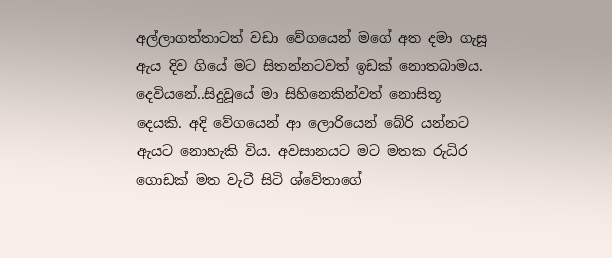අල්ලාගත්තාටත් වඩා වේගයෙන් මගේ අත දමා ගැසූ ඇය දිව ගියේ මට සිතන්නටවත් ඉඩක් නොතබාමය. දෙවියනේ..සිදුවූයේ මා සිහිනෙකින්වත් නොසිතූ දෙයකි. අදි වේගයෙන් ආ ලොරියෙන් බේරි යන්නට ඇයට නොහැකි විය. අවසානයට මට මතක රුධිර ගොඩක් මත වැටී සිටි ශ්වේතාගේ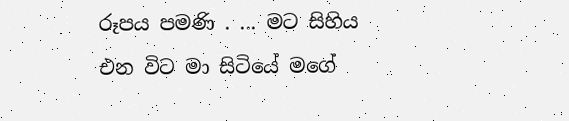රූපය පමණි . ... මට සිහිය එන විට මා සිටියේ මගේ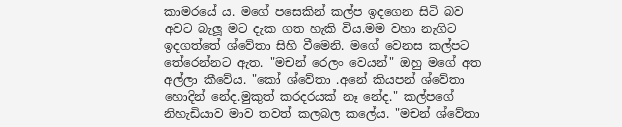කාමරයේ ය. මගේ පසෙකින් කල්ප ඉදගෙන සිටි බව අවට බැලූ මට දැක ගත හැකි විය.මම වහා නැගිට ඉදගත්තේ ශ්වේතා සිහි වීමෙනි. මගේ වෙනස කල්පට තේරෙන්නට ඇත. "මචන් රෙලං වෙයන්" ඔහු මගේ අත අල්ලා කීවේය. "කෝ ශ්වේතා .අනේ කියපන් ශ්වේතා හොදින් නේද.මුකුත් කරදරයක් නෑ නේද." කල්පගේ නිහැඩියාව මාව තවත් කලබල කලේය. "මචන් ශ්වේතා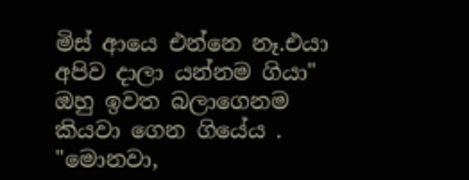මිස් ආයෙ එන්නෙ නෑ.එයා අපිව දාලා යන්නම ගියා" ඔහු ඉවත බලාගෙනම කියවා ගෙන ගියේය . "මොනවා,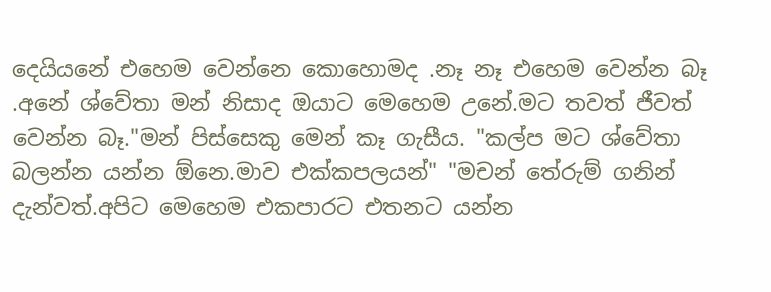දෙයියනේ එහෙම වෙන්නෙ කොහොමද .නෑ නෑ එහෙම වෙන්න බෑ .අනේ ශ්වේතා මන් නිසාද ඔයාට මෙහෙම උනේ.මට තවත් ජීවත් වෙන්න බෑ."මන් පිස්සෙකු මෙන් කෑ ගැසීය. "කල්ප මට ශ්වේතා බලන්න යන්න ඕනෙ.මාව එක්කපලයන්" "මචන් තේරුම් ගනින් දැන්වත්.අපිට මෙහෙම එකපාරට එතනට යන්න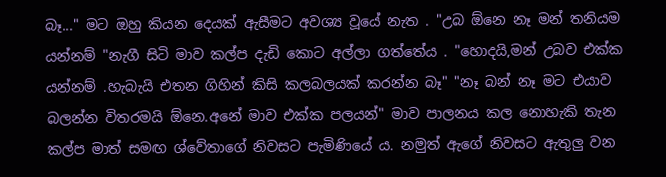බෑ..." මට ඔහු කියන දෙයක් ඇසීමට අවශ්‍ය වූයේ නැත . "උබ ඕනෙ නෑ මන් තනියම යන්නම් "නැගී සිටි මාව කල්ප දැඩි කොට අල්ලා ගත්තේය . "හොදයි,මන් උබව එක්ක යන්නම් .හැබැයි එතන ගිහින් කිසි කලබලයක් කරන්න බෑ" "නෑ බන් නෑ මට එයාව බලන්න විතරමයි ඕනෙ.අනේ මාව එක්ක පලයන්" මාව පාලනය කල නොහැකි තැන කල්ප මාත් සමඟ ශ්වේතාගේ නිවසට පැමිණියේ ය. නමුත් ඇගේ නිවසට ඇතුලු වන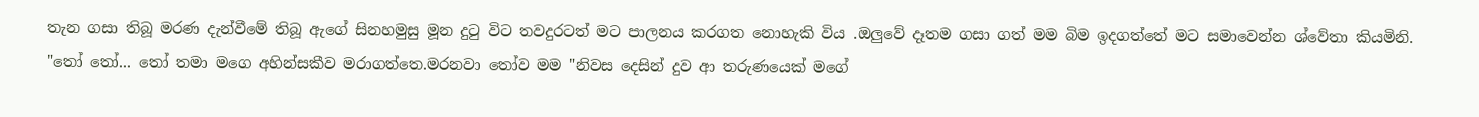තැන ගසා තිබූ මරණ දැන්වීමේ තිබූ ඇගේ සිනහමුසු මූන දුටු විට තවදුරටත් මට පාලනය කරගත නොහැකි විය .ඔලුවේ දෑතම ගසා ගත් මම බිම ඉදගත්තේ මට සමාවෙන්න ශ්වේතා කියමිනි. "තෝ තෝ... තෝ තමා මගෙ අහින්සකීව මරාගත්තෙ.මරනවා තෝව මම "නිවස දෙසින් දුව ආ තරුණයෙක් මගේ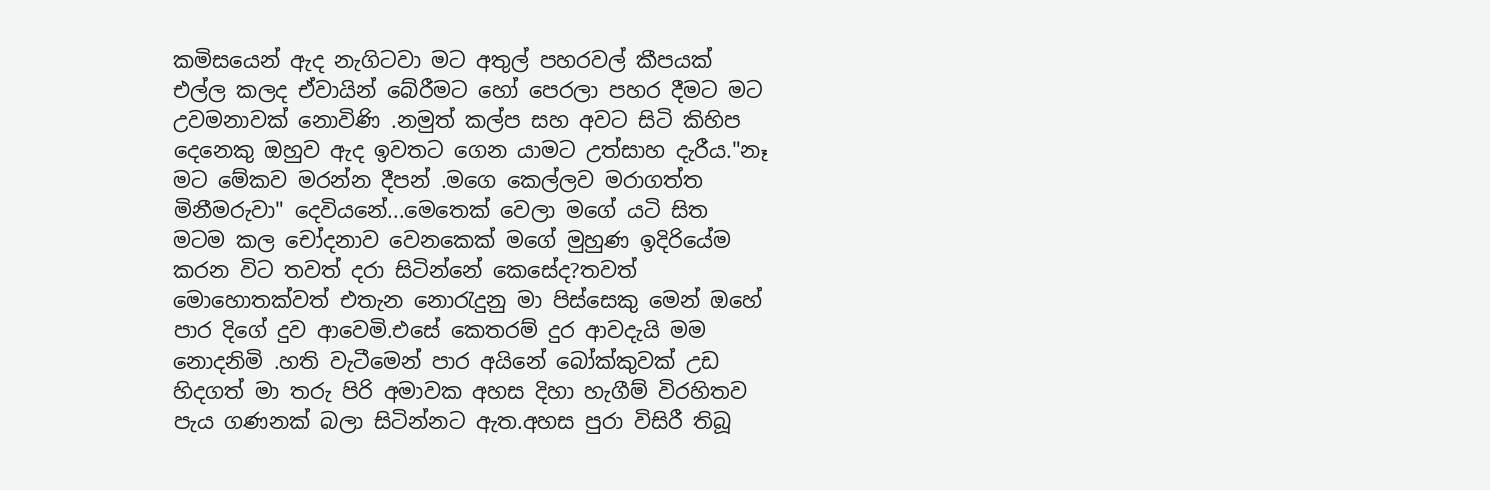කමිසයෙන් ඇද නැගිටවා මට අතුල් පහරවල් කීපයක් එල්ල කලද ඒවායින් බේරීමට හෝ පෙරලා පහර දීමට මට උවමනාවක් නොවිණි .නමුත් කල්ප සහ අවට සිටි කිහිප දෙනෙකු ඔහුව ඇද ඉවතට ගෙන යාමට උත්සාහ දැරීය."නෑ මට මේකව මරන්න දීපන් .මගෙ කෙල්ලව මරාගත්ත මිනීමරුවා" දෙවියනේ...මෙතෙක් වෙලා මගේ යටි සිත මටම කල චෝදනාව වෙනකෙක් මගේ මුහුණ ඉදිරියේම කරන විට තවත් දරා සිටින්නේ කෙසේද?තවත් මොහොතක්වත් එතැන නොරැදුනු මා පිස්සෙකු මෙන් ඔහේ පාර දිගේ දුව ආවෙමි.එසේ කෙතරම් දුර ආවදැයි මම නොදනිමි .හති වැටීමෙන් පාර අයිනේ බෝක්කුවක් උඩ හිදගත් මා තරු පිරි අමාවක අහස දිහා හැගීම් විරහිතව පැය ගණනක් බලා සිටින්නට ඇත.අහස පුරා විසිරී තිබූ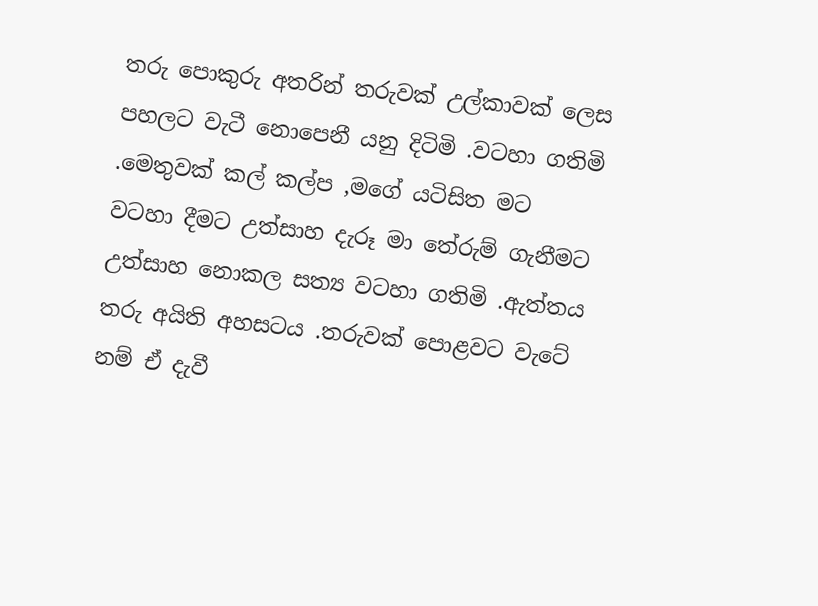තරු පොකුරු අතරින් තරුවක් උල්කාවක් ලෙස පහලට වැටී නොපෙනී යනු දිටිමි .වටහා ගතිමි .මෙතුවක් කල් කල්ප ,මගේ යටිසිත මට වටහා දීමට උත්සාහ දැරූ මා තේරුම් ගැනීමට උත්සාහ නොකල සත්‍ය වටහා ගතිමි .ඇත්තය තරු අයිති අහසටය .තරුවක් පොළවට වැටේ නම් ඒ දැවී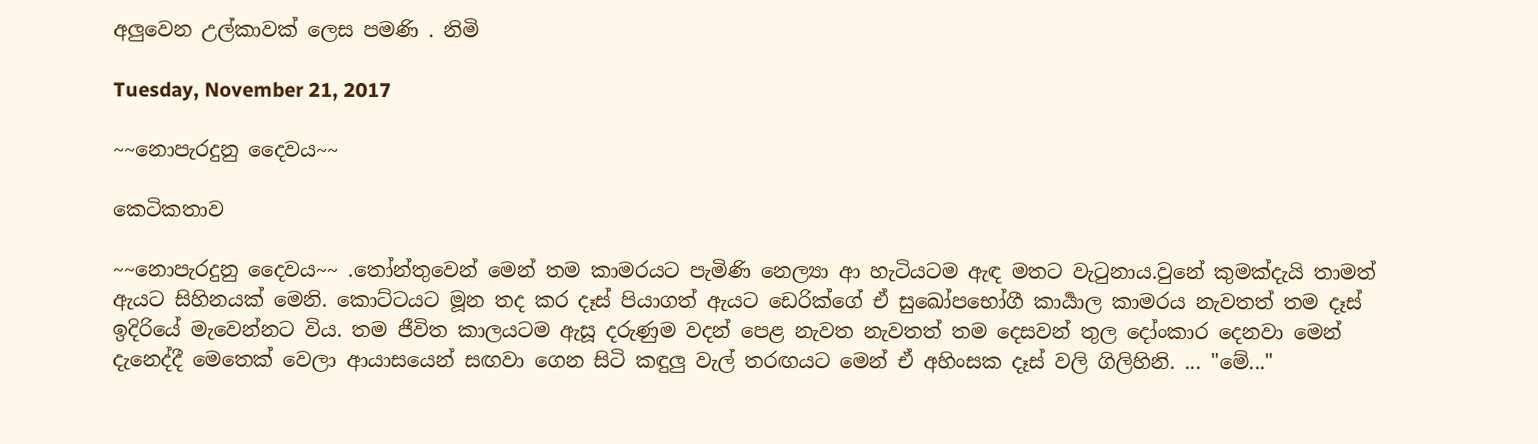අලුවෙන උල්කාවක් ලෙස පමණි . නිමි

Tuesday, November 21, 2017

~~නොපැරදුනු දෛවය~~

කෙටිකතාව

~~නොපැරදුනු දෛවය~~ .තෝන්තුවෙන් මෙන් තම කාමරයට පැමිණි නෙල්‍යා ආ හැටියටම ඇඳ මතට වැටුනාය.වුනේ කුමක්දැයි තාමත් ඇයට සිහිනයක් මෙනි. කොට්ටයට මූන තද කර දෑස් පියාගත් ඇයට ඩෙරික්ගේ ඒ සුඛෝපභෝගී කාර්‍යාල කාමරය නැවතත් තම දෑස් ඉදිරියේ මැවෙන්නට විය. තම ජීවිත කාලයටම ඇසූ දරුණුම වදන් පෙළ නැවත නැවතත් තම දෙසවන් තුල දෝංකාර දෙනවා මෙන් දැනෙද්දී මෙතෙක් වෙලා ආයාසයෙන් සඟවා ගෙන සිටි කඳුලු වැල් තරඟයට මෙන් ඒ අහිංසක දෑස් වලි ගිලිහිනි. ... "මේ..."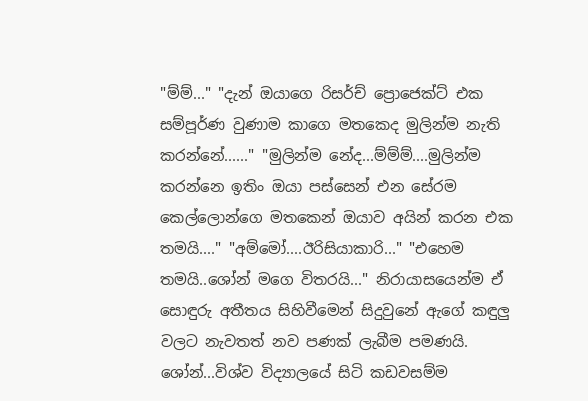"ම්ම්..." "දැන් ඔයාගෙ රිසර්ච් ප්‍රොජෙක්ට් එක සම්පූර්ණ වුණාම කාගෙ මතකෙද මුලින්ම නැති කරන්නේ......" "මුලින්ම නේද...ම්ම්ම්....මුලින්ම කරන්නෙ ඉතිං ඔයා පස්සෙන් එන සේරම කෙල්ලොන්ගෙ මතකෙන් ඔයාව අයින් කරන එක තමයි...." "අම්මෝ....ඊරිසියාකාරි..." "එහෙම තමයි..ශෝන් මගෙ විතරයි..." නිරායාසයෙන්ම ඒ සොඳුරු අතීතය සිහිවීමෙන් සිදුවුනේ ඇගේ කඳුලු වලට නැවතත් නව පණක් ලැබීම පමණයි. ශෝන්...විශ්ව විද්‍යාලයේ සිටි කඩවසම්ම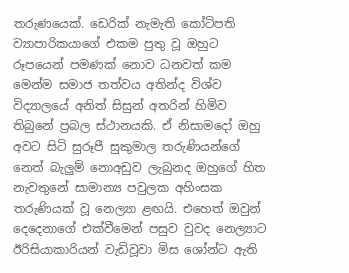තරුණයෙක්. ඩෙරික් නැමැති කෝටිපති ව්‍යාපාරිකයාගේ එකම පුතු වූ ඔහුට රූපයෙන් පමණක් නොව ධනවත් කම මෙන්ම සමාජ තත්වය අතින්ද විශ්ව විද්‍යාලයේ අනිත් සිසුන් අතරින් හිමිව තිබුනේ ප්‍රබල ස්ථානයකි. ඒ නිසාමදෝ ඔහු අවට සිටි සුරූපී සුකුමාල තරුණියන්ගේ නෙත් බැලුම් නොඅඩුව ලැබුනද ඔහුගේ හිත නැවතුනේ සාමාන්‍ය පවුලක අහිංසක තරුණියක් වූ නෙල්‍යා ළඟයි. එහෙත් ඔවුන් දෙදෙනාගේ එක්වීමෙන් පසුව වුවද නෙල්‍යාට ඊරිසියාකාරියන් වැඩිවූවා මිස ශෝන්ට ඇති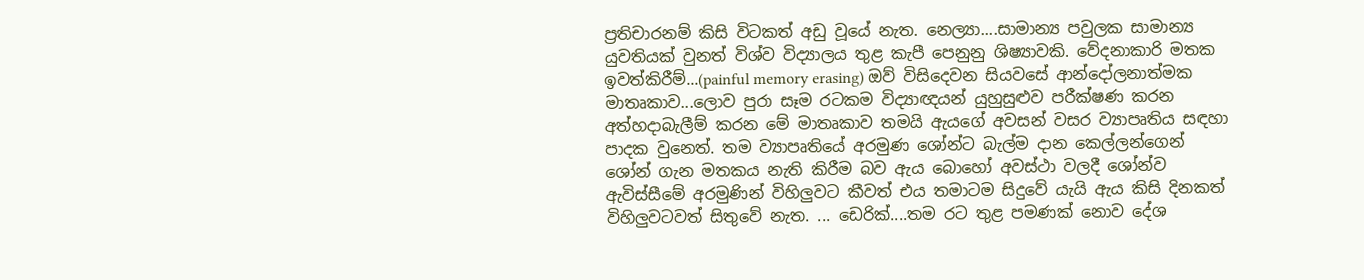ප්‍රතිචාරනම් කිසි විටකත් අඩු වූයේ නැත. නෙල්‍යා....සාමාන්‍ය පවුලක සාමාන්‍ය යුවතියක් වුනත් විශ්ව විද්‍යාලය තුළ කැපී පෙනුනු ශිෂ්‍යාවකි. වේදනාකාරි මතක ඉවත්කිරීම්...(painful memory erasing) ඔව් විසිදෙවන සියවසේ ආන්දෝලනාත්මක මාතෘකාව...ලොව පුරා සෑම රටකම විද්‍යාඥයන් යුහුසුළුව පරීක්ෂණ කරන අත්හදාබැලීම් කරන මේ මාතෘකාව තමයි ඇයගේ අවසන් වසර ව්‍යාපෘතිය සඳහා පාදක වුනෙත්. තම ව්‍යාපෘතියේ අරමුණ ශෝන්ට බැල්ම දාන කෙල්ලන්ගෙන් ශෝන් ගැන මතකය නැති කිරීම බව ඇය බොහෝ අවස්ථා වලදී ශෝන්ව ඇවිස්සීමේ අරමුණින් විහිලුවට කීවත් එය තමාටම සිදුවේ යැයි ඇය කිසි දිනකත් විහිලුවටවත් සිතුවේ නැත. ... ඩෙරික්....තම රට තුළ පමණක් නොව දේශ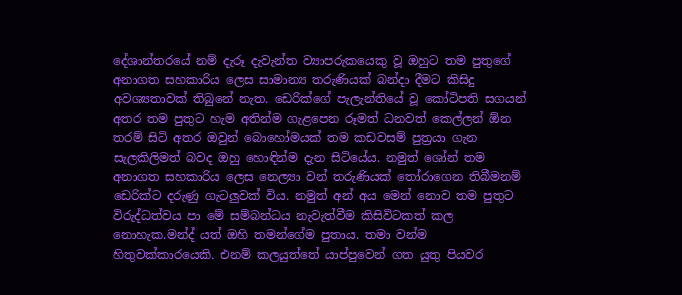දේශාන්තරයේ නම් දැරූ දැවැන්ත ව්‍යාපරුකයෙකු වූ ඔහුට තම පුතුගේ අනාගත සහකාරිය ලෙස සාමාන්‍ය තරුණියක් බන්දා දීමට කිසිදු අවශ්‍යතාවක් තිබුනේ නැත. ඩෙරික්ගේ පැලැන්තියේ වූ කෝටිපති සගයන් අතර තම පුතුට හැම අතින්ම ගැළපෙන රූමත් ධනවත් කෙල්ලන් ඕන තරම් සිටි අතර ඔවුන් බොහෝමයක් තම කඩවසම් පුත්‍රයා ගැන සැලකිලිමත් බවද ඔහු හොඳින්ම දැන සිටියේය. නමුත් ශෝන් තම අනාගත සහකාරිය ලෙස නෙල්‍යා වන් තරුණියක් තෝරාගෙන තිබීමනම් ඩෙරික්ට දරුණු ගැටලුවක් විය. නමුත් අන් අය මෙන් නොව තම පුතුට විරුද්ධත්වය පා මේ සම්බන්ධය නැවැත්වීම කිසිවිටකත් කල නොහැක.මන්ද් යත් ඔහි තමන්ගේම පුතාය. තමා වන්ම හිතුවක්කාරයෙකි. එනම් කලයුත්තේ යාප්පුවෙන් ගත යුතු පියවර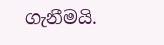ගැනීමයි.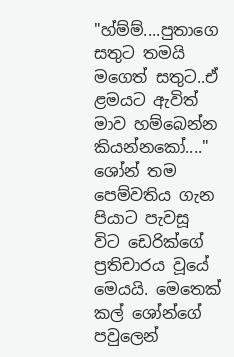"හ්ම්ම්....පුතාගෙ සතුට තමයි මගෙත් සතුට..ඒ ළමයට ඇවිත් මාව හම්බෙන්න කියන්නකෝ...." ශෝන් තම පෙම්වතිය ගැන පියාට පැවසූ විට ඩෙරික්ගේ ප්‍රතිචාරය වූයේ මෙයයි. මෙතෙක් කල් ශෝන්ගේ පවුලෙන්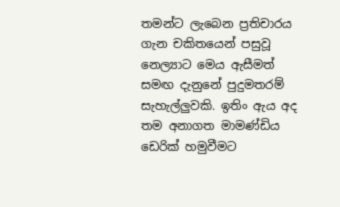තමන්ට ලැබෙන ප්‍රතිචාරය ගැන චකිතයෙන් පසුවූ නෙල්‍යාට මෙය ඇසීමත් සමඟ දැනුනේ පුදුමතරම් සැහැල්ලුවකි. ඉතිං ඇය අද තම අනාගත මාමණ්ඩිය ඩෙරික් හමුවීමට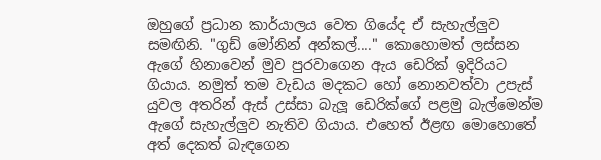ඔහුගේ ප්‍රධාන කාර්යාලය වෙත ගියේද ඒ සැහැල්ලුව සමඟිනි. "ගුඩ් මෝනින් අන්කල්...." කොහොමත් ලස්සන ඇගේ හිනාවෙන් මුව පුරවාගෙන ඇය ඩෙරික් ඉදිරියට ගියාය. නමුත් තම වැඩය මදකට හෝ නොනවත්වා උපැස් යුවල අතරින් ඇස් උස්සා බැලූ ඩෙරික්ගේ පළමු බැල්මෙන්ම ඇගේ සැහැල්ලුව නැතිව ගියාය. එහෙත් ඊළඟ මොහොතේ අත් දෙකත් බැඳගෙන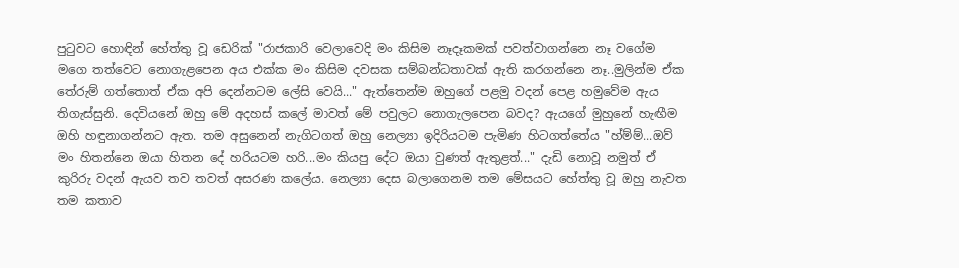පුටුවට හොඳින් හේත්තු වූ ඩෙරික් "රාජකාරි වෙලාවෙදි මං කිසිම නෑදෑකමක් පවත්වාගන්නෙ නෑ වගේම මගෙ තත්වෙට නොගැළපෙන අය එක්ක මං කිසිම දවසක සම්බන්ධතාවක් ඇති කරගන්නෙ නෑ..මුලින්ම ඒක තේරුම් ගත්තොත් ඒක අපි දෙන්නටම ලේසි වෙයි..." ඇත්තෙන්ම ඔහුගේ පළමු වදන් පෙළ හමුවේම ඇය තිගැස්සුනි. දෙවියනේ ඔහු මේ අදහස් කලේ මාවත් මේ පවුලට නොගැලපෙන බවද? ඇයගේ මුහුනේ හැඟීම ඔහි හඳුනාගන්නට ඇත. තම අසුනෙන් නැගිටගත් ඔහු නෙල්‍යා ඉදිරියටම පැමිණ හිටගත්තේය "හ්ම්ම්...ඔව් මං හිතන්නෙ ඔයා හිතන දේ හරියටම හරි...මං කියපු දේට ඔයා වුණත් ඇතුළත්..." දැඩි නොවූ නමුත් ඒ කුරිරු වදන් ඇයව තව තවත් අසරණ කලේය. නෙල්‍යා දෙස බලාගෙනම තම මේසයට හේත්තු වූ ඔහු නැවත තම කතාව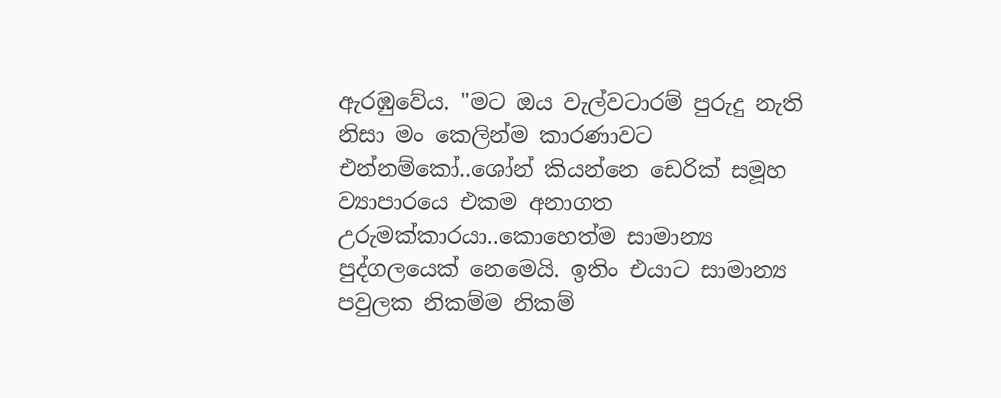ඇරඹුවේය. "මට ඔය වැල්වටාරම් පුරුදු නැති නිසා මං කෙලින්ම කාරණාවට එන්නම්කෝ..ශෝන් කියන්නෙ ඩෙරික් සමූහ ව්‍යාපාරයෙ එකම අනාගත උරුමක්කාරයා..කොහෙත්ම සාමාන්‍ය පුද්ගලයෙක් නෙමෙයි. ඉතිං එයාට සාමාන්‍ය පවුලක නිකම්ම නිකම්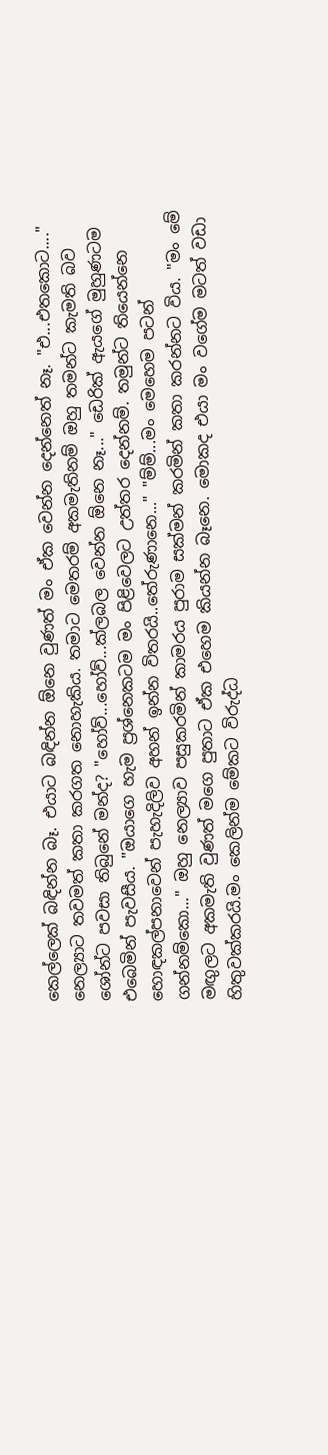කෙල්ලෙක් බඳින්න බෑ. එයාට බඳින්න ඕනෙ වුණත් මං ඒක වෙන්න දෙන්නෙත් නෑ. "එ...එතකොට...." නෙල්‍යාට තවමත් කතා කරගත නොහැකිය. තමාට මෙතරම් අකමැතිනම් ඔහු තමන්ට කැමති බව ශෝන්ට පවසා තිබුනේ මන්ද? "හෝව්...හෝව්...ක්ලබල වෙන්න ඕනෙ නෑ..." ඩෙරික් ඇයගේ මුහුණටම එබෙමින් පැවසීය. "ඔයාගෙ හැම ප්‍රශ්නෙකටම මං පිළිවෙලට උත්තර දෙන්නම්. තමුන්ට තියෙන්නෙ හොඳකල්පනාවෙන් පැහැදිලිව අහන් ඉන්න විතරයි..තේරුණානෙ..." "ම්ම්...මං මෙහෙම පටන් ගන්නම්කො..." ඔහු නෙල්‍යාව පසුකරමින් කාමරය පුරාම සක්මන් කරමින් කතා කරන්නට විය. "මං මේ මඟුලට අකමැති වුණත් මගෙ පුතාට ඒක එහෙම කියන්න බෑනෙ. මොකද එයා මං වගේම මටත් වඩා හිතුවක්කරයි.මං කෙලින්ම මේකට විරුද්ධ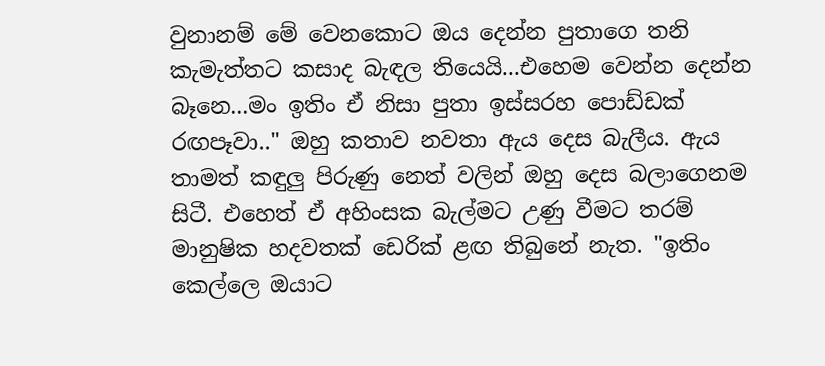වුනානම් මේ වෙනකොට ඔය දෙන්න පුතාගෙ තනි කැමැත්තට කසාද බැඳල තියෙයි...එහෙම වෙන්න දෙන්න බෑනෙ...මං ඉතිං ඒ නිසා පුතා ඉස්සරහ පොඩ්ඩක් රඟපෑවා.." ඔහු කතාව නවතා ඇය දෙස බැලීය. ඇය තාමත් කඳුලු පිරුණු නෙත් වලින් ඔහු දෙස බලාගෙනම සිටී. එහෙත් ඒ අහිංසක බැල්මට උණු වීමට තරම් මානුෂික හදවතක් ඩෙරික් ළඟ තිබුනේ නැත. "ඉතිං කෙල්ලෙ ඔයාට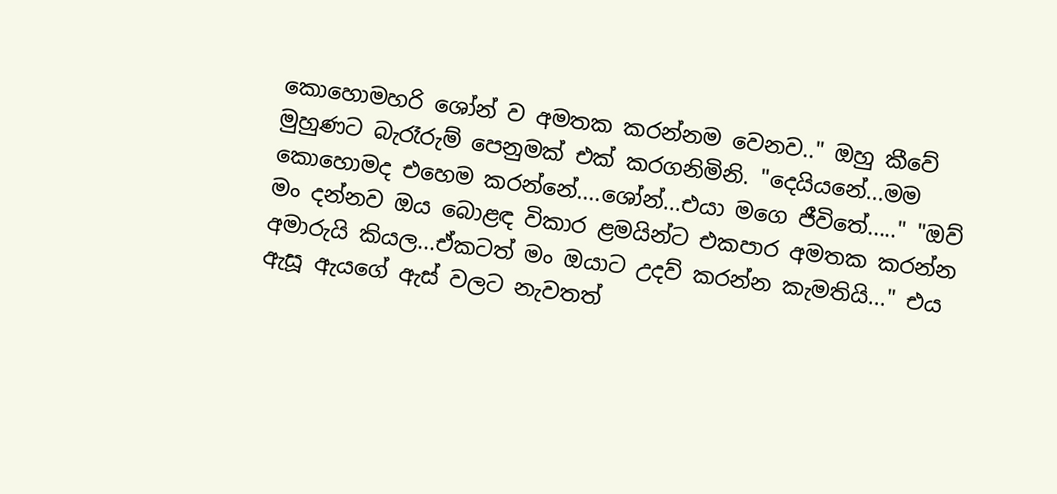කොහොමහරි ශෝන් ව අමතක කරන්නම වෙනව.." ඔහු කීවේ මුහුණට බැරෑරුම් පෙනුමක් එක් කරගනිමිනි. "දෙයියනේ...මම කොහොමද එහෙම කරන්නේ....ශෝන්...එයා මගෙ ජීවිතේ....." "ඔව් මං දන්නව ඔය බොළඳ විකාර ළමයින්ට එකපාර අමතක කරන්න අමාරුයි කියල...ඒකටත් මං ඔයාට උදව් කරන්න කැමතියි..." එය ඇසූ ඇයගේ ඇස් වලට නැවතත්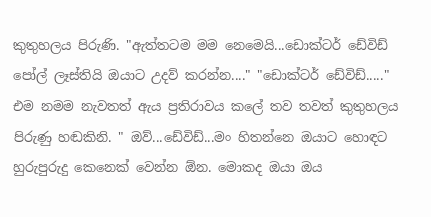කුතුහලය පිරුණි. "ඇත්තටම මම නෙමෙයි...ඩොක්ටර් ඩේවිඩ් පෝල් ලෑස්තියි ඔයාට උදව් කරන්න...." "ඩොක්ටර් ඩේවිඩ්....." එම නමම නැවතත් ඇය ප්‍රතිරාවය කලේ තව තවත් කුතුහලය පිරුණු හඬකිනි. " ඔව්...ඩේවිඩ්...මං හිතන්නෙ ඔයාට හොඳට හුරුපුරුදු කෙනෙක් වෙන්න ඕන. මොකද ඔයා ඔය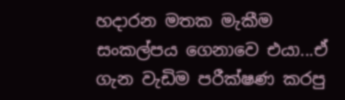හදාරන මතක මැකීම සංකල්පය ගෙනාවෙ එයා...ඒ ගැන වැඩිම පරීක්ෂණ කරපු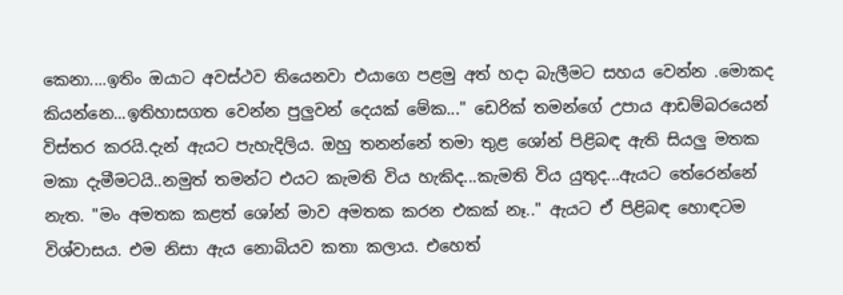කෙනා....ඉතිං ඔයාට අවස්ථව තියෙනවා එයාගෙ පළමු අත් හදා බැලීමට සහය වෙන්න .මොකද කියන්නෙ...ඉතිහාසගත වෙන්න පුලුවන් දෙයක් මේක..." ඩෙරික් තමන්ගේ උපාය ආඩම්බරයෙන් විස්තර කරයි.දැන් ඇයට පැහැදිලිය. ඔහු තනන්නේ තමා තුළ ශෝන් පිළිබඳ ඇති සියලු මතක මකා දැමීමටයි..නමුත් තමන්ට එයට කැමති විය හැකිද...කැමති විය යුතුද...ඇයට තේරෙන්නේ නැත. "මං අමතක කළත් ශෝන් මාව අමතක කරන එකක් නෑ.." ඇයට ඒ පිළිබඳ හොඳටම විශ්වාසය. එම නිසා ඇය නොබියව කතා කලාය. එහෙත්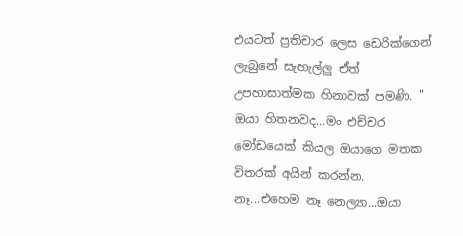එයටත් ප්‍රතිචාර ලෙස ඩෙරික්ගෙන් ලැබුනේ සැහැල්ලු ඒත් උපහාසාත්මක හිනාවක් පමණි. " ඔයා හිතනවද...මං එච්චර මෝඩයෙක් කියල ඔයාගෙ මතක විතරක් අයින් කරන්න. නෑ...එහෙම නෑ නෙල්‍යා...ඔයා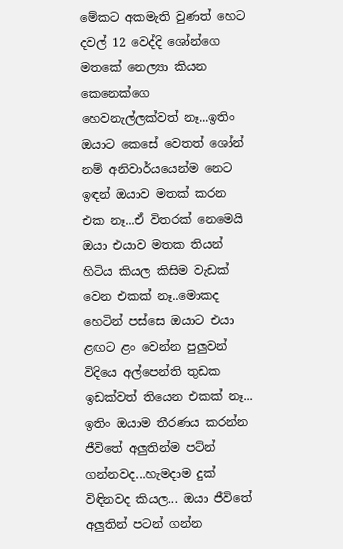මේකට අකමැති වුණත් හෙට දවල් 12 වෙද්දි ශෝන්ගෙ මතකේ නෙල්‍යා කියන කෙනෙක්ගෙ හෙවනැල්ලක්වත් නෑ...ඉතිං ඔයාට කෙසේ වෙතත් ශෝන් නම් අනිවාර්යයෙන්ම නෙට ඉඳන් ඔයාව මතක් කරන එක නෑ...ඒ විතරක් නෙමෙයි ඔයා එයාව මතක තියන් හිටිය කියල කිසිම වැඩක් වෙන එකක් නෑ..මොකද හෙටින් පස්සෙ ඔයාට එයා ළඟට ළං වෙන්න පුලුවන් විදියෙ අල්පෙන්ති තුඩක ඉඩක්වත් තියෙන එකක් නෑ... ඉතිං ඔයාම තීරණය කරන්න ජීවිතේ අලුතින්ම පට්න් ගන්නවද...හැමදාම දුක් විඳිනවද කියල... ඔයා ජීවිතේ අලුතින් පටන් ගන්න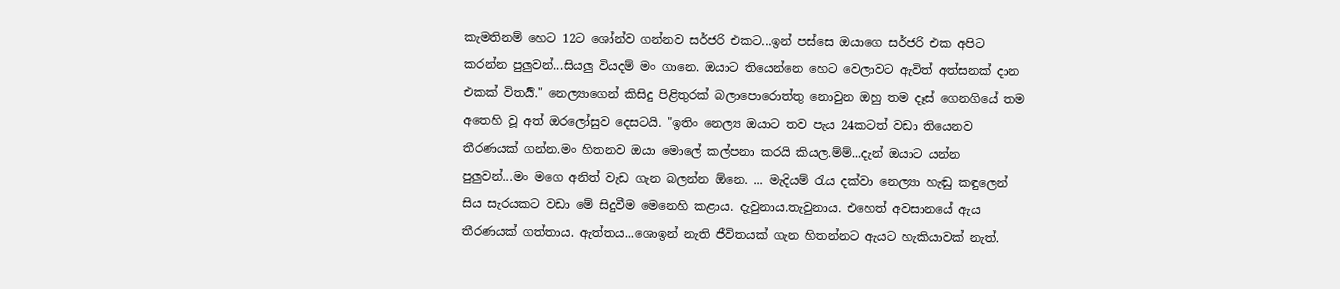කැමතිනම් හෙට 12ට ශෝන්ව ගන්නව සර්ජරි එකට...ඉන් පස්සෙ ඔයාගෙ සර්ජරි එක අපිට කරන්න පුලුවන්...සියලු වියදම් මං ගානෙ. ඔයාට තියෙන්නෙ හෙට වෙලාවට ඇවිත් අත්සනක් දාන එකක් විතර්‍යි." නෙල්‍යාගෙන් කිසිදු පිළිතුරක් බලාපොරොත්තු නොවුන ඔහු තම දෑස් ගෙනගියේ තම අතෙහි වූ අත් ඔරලෝසුව දෙසටයි. "ඉතිං නෙල්‍ය ඔයාට තව පැය 24කටත් වඩා තියෙනව තීරණයක් ගන්න.මං හිතනව ඔයා මොලේ කල්පනා කරයි කියල.ම්ම්...දැන් ඔයාට යන්න පුලුවන්...මං මගෙ අනිත් වැඩ ගැන බලන්න ඕනෙ. ... මැදියම් රැය දක්වා නෙල්‍යා හැඬු කඳුලෙන් සිය සැරයකට වඩා මේ සිදුවීම මෙනෙහි කළාය. දැවුනාය.තැවුනාය. එහෙත් අවසානයේ ඇය තීරණයක් ගත්තාය. ඇත්තය...ශොඉන් නැති ජීවිතයක් ගැන හිතන්නට ඇයට හැකියාවක් නැත්.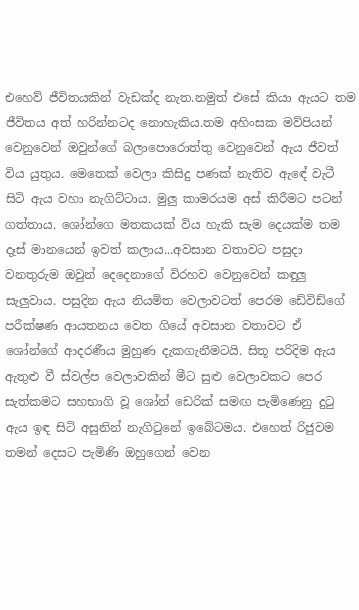එහෙව් ජීවිතයකින් වැඩක්ද නැත.නමුත් එසේ කියා ඇයට තම ජීවිතය අත් හරින්නටද නොහැකිය.තම අහිංසක මව්පියන් වෙනුවෙන් ඔවුන්ගේ බලාපොරොත්තු වෙනුවෙන් ඇය ජීවත් විය යුතුය. මෙතෙක් වෙලා කිසිදු පණක් නැතිව ඇඳේ වැටී සිටි ඇය වහා නැගිට්ටාය. මුලු කාමරයම අස් කිරීමට පටන් ගත්තාය. ශෝන්ගෙ මතකයක් විය හැකි සැම දෙයක්ම තම දෑස් මානයෙන් ඉවත් කලාය...අවසාන වතාවට පසුදා වනතුරුම ඔවුන් දෙදෙනාගේ විරහව වෙනුවෙන් කඳුලු සැලුවාය. පසුදින ඇය නියමිත වෙලාවටත් පෙරම ඩේවිඩ්ගේ පරීක්ෂණ ආයතනය වෙත ගියේ අවසාන වතාවට ඒ ශෝන්ගේ ආදරණීය මුහුණ දැකගැනීමටයි. සිතූ පරිදිම ඇය ඇතුළු වී ස්වල්ප වෙලාවකින් මීට සුළු වෙලාවකට පෙර සැත්කමට සහභාගි වූ ශෝන් ඩෙරික් සමඟ පැමිණෙනු දුටු ඇය ඉඳ සිටි අසුනින් නැගිටුනේ ඉබේටමය. එහෙත් රිජුවම තමන් දෙසට පැමිණි ඔහුගෙන් වෙන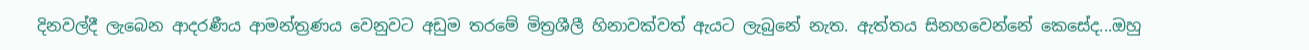දිනවල්දී ලැබෙන ආදරණීය ආමන්ත්‍රණය වෙනුවට අඩුම තරමේ මිත්‍රශීලී හිනාවක්වත් ඇයට ලැබුනේ නැත. ඇත්තය සිනහවෙන්නේ කෙසේද...ඔහු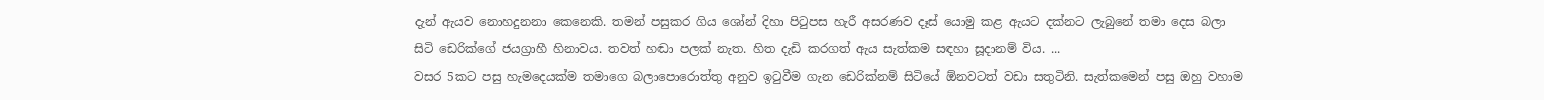දැන් ඇයව නොහදුනනා කෙනෙකි. තමන් පසුකර ගිය ශෝන් දිහා පිටුපස හැරී අසරණව දෑස් යොමු කළ ඇයට දක්නට ලැබුනේ තමා දෙස බලා සිටි ඩෙරික්ගේ ජයග්‍රාහී හිනාවය. තවත් හඬා පලක් නැත. හිත දැඩි කරගත් ඇය සැත්කම සඳහා සූදානම් විය. ...
වසර 5කට පසු හැමදෙයක්ම තමාගෙ බලාපොරොත්තු අනුව ඉටුවීම ගැන ඩෙරික්නම් සිටියේ ඕනවටත් වඩා සතුටිනි. සැත්කමෙන් පසු ඔහු වහාම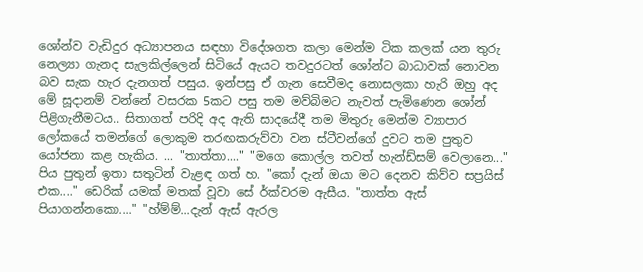ශෝන්ව වැඩිදුර අධ්‍යාපනය සඳහා විදේශගත කලා මෙන්ම ටික කලක් යන තුරු නෙල්‍යා ගැනද සැලකිල්ලෙන් සිටියේ ඇයට තවදුරටත් ශෝන්ට බාධාවක් නොවන බව සැක හැර දැනගත් පසුය. ඉන්පසු ඒ ගැන සෙවීමද නොසලකා හැරි ඔහු අද මේ සූදානම් වන්නේ වසරක 5කට පසු තම මව්බිමට නැවත් පැමිණෙන ශෝන් පිළිගැනීමටය.. සිතාගත් පරිදි අද ඇති සාදයේදී තම මිතුරු මෙන්ම ව්‍යාපාර ලෝකයේ තමන්ගේ ලොකුම තරඟකරුව්වා වන ස්ටීවන්ගේ දුවට තම පුතුව යෝජනා කළ හැකිය. ... "තාත්තා...." "මගෙ කොල්ල තවත් හැන්ඩ්සම් වෙලානෙ..." පිය පුතුන් ඉතා සතුටින් වැළඳ ගත් හ. "කෝ දැන් ඔයා මට දෙනව කිව්ව සප්‍රයිස් එක...." ඩෙරික් යමක් මතක් වූවා සේ ර්ක්වරම ඇසීය. "තාත්ත ඇස් පියාගන්නකො...." "හ්ම්ම්...දැන් ඇස් ඇරල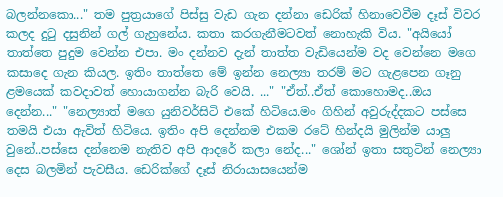බලන්නකො..." තම පුත්‍රයාගේ පිස්සු වැඩ ගැන දන්නා ඩෙරික් හිනාවෙවීම දෑස් විවර කලද දුටු දසුනින් ගල් ගැහුනේය. කතා කරගැනීමටවත් නොහැකි විය. "අයියෝ තාත්තෙ පුදුම වෙන්න එපා. මං දන්නව දැන් තාත්ත වැඩියෙන්ම වද වෙන්නෙ මගෙ කසාදෙ ගැන කියල. ඉතිං තාත්තෙ මේ ඉන්න නෙල්‍යා තරම් මට ගැළපෙන ගෑනු ළමයෙක් කවදාවත් හොයාගන්න බැරි වෙයි. ..." "ඒත්..ඒත් කොහොමද..ඔය දෙන්න..." "නෙල්‍යාත් මගෙ යුනිවර්සිටි එකේ හිටියෙ.මං ගිහින් අවුරුද්දකට පස්සෙ තමයි එයා ඇවිත් හිටියෙ. ඉතිං අපි දෙන්නම එකම රටේ හින්දයි මුලින්ම යාලු වුනේ..පස්සෙ දන්නෙම නැතිව අපි ආදරේ කලා නේද..." ශෝන් ඉතා සතුටින් නෙල්‍යා දෙස බලමින් පැවසීය. ඩෙරික්ගේ දෑස් නිරායාසයෙන්ම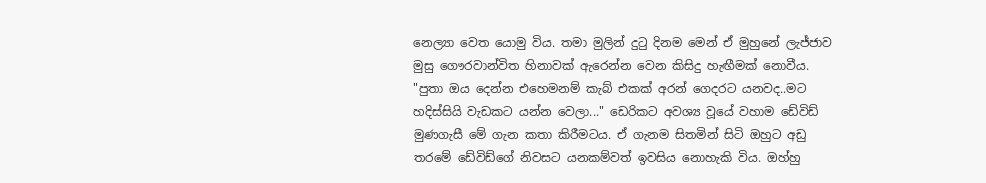නෙල්‍යා වෙත යොමු විය. තමා මුලින් දුටු දිනම මෙන් ඒ මුහුනේ ලැජ්ජාව මුසු ගෞරවාන්විත හිනාවක් ඇරෙන්න වෙන කිසිදු හැඟීමක් නොවීය. "පුතා ඔය දෙන්න එහෙමනම් කැබ් එකක් අරන් ගෙදරට යනවද..මට හදිස්සියි වැඩකට යන්න වෙලා..." ඩෙරිකට අවශ්‍ය වූයේ වහාම ඩේවිඩ් මුණගැසී මේ ගැන කතා කිරීමටය. ඒ ගැනම සිතමින් සිටි ඔහුට අඩු තරමේ ඩේවිඩ්ගේ නිවසට යනකම්වත් ඉවසිය නොහැකි විය. ඔහ්හු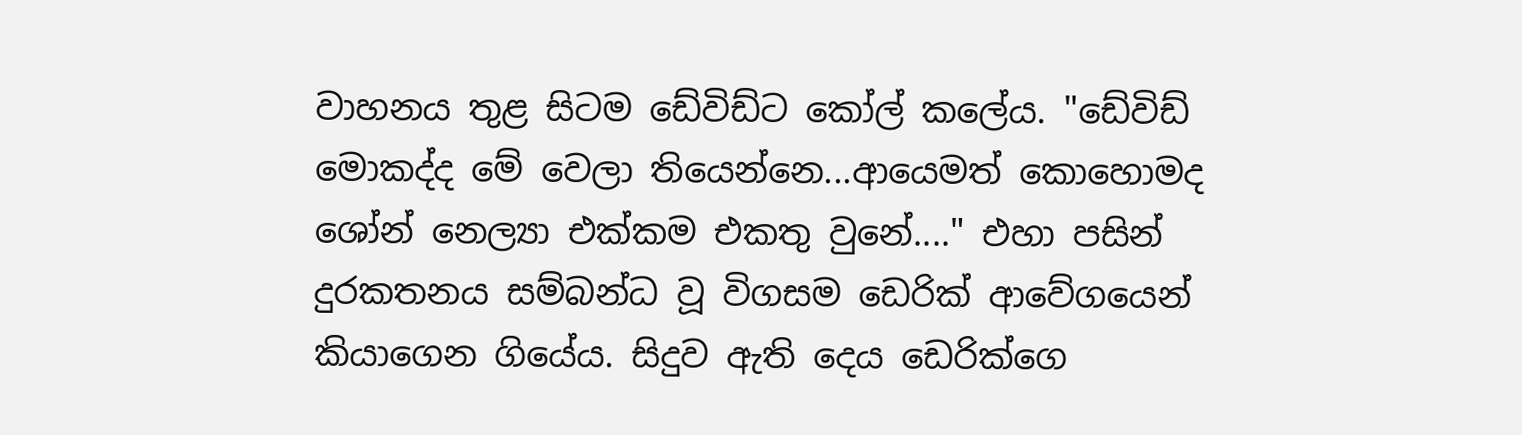වාහනය තුළ සිටම ඩේවිඩ්ට කෝල් කලේය. "ඩේවිඩ් මොකද්ද මේ වෙලා තියෙන්නෙ...ආයෙමත් කොහොමද ශෝන් නෙල්‍යා එක්කම එකතු වුනේ...." එහා පසින් දුරකතනය සම්බන්ධ වූ විගසම ඩෙරික් ආවේගයෙන් කියාගෙන ගියේය. සිදුව ඇති දෙය ඩෙරික්ගෙ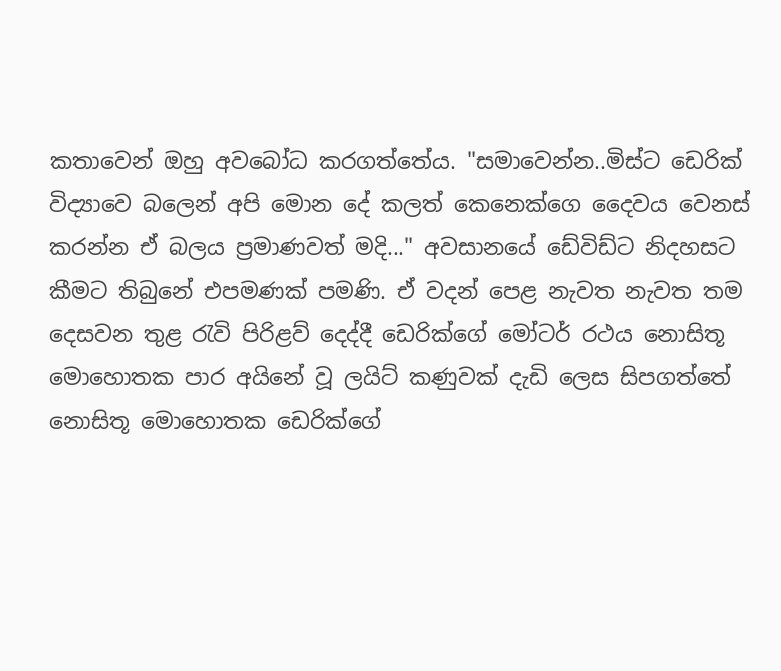කතාවෙන් ඔහු අවබෝධ කරගත්තේය. "සමාවෙන්න..මිස්ට ඩෙරික් විද්‍යාවෙ බලෙන් අපි මොන දේ කලත් කෙනෙක්ගෙ දෛවය වෙනස් කරන්න ඒ බලය ප්‍රමාණවත් මදි..." අවසානයේ ඩේවිඩ්ට නිදහසට කීමට තිබුනේ එපමණක් පමණි. ඒ වදන් පෙළ නැවත නැවත තම දෙසවන තුළ රැවි පිරිළව් දෙද්දී ඩෙරික්ගේ මෝටර් රථය නොසිතූ මොහොතක පාර අයිනේ වූ ලයිට් කණුවක් දැඩි ලෙස සිපගත්තේ නොසිතූ මොහොතක ඩෙරික්ගේ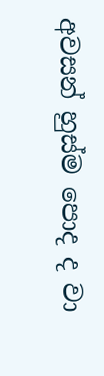අවසන් හුස්ම පොද ද වා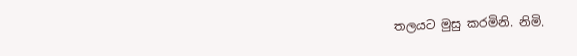තලයට මුසු කරමිනි. නිමි.